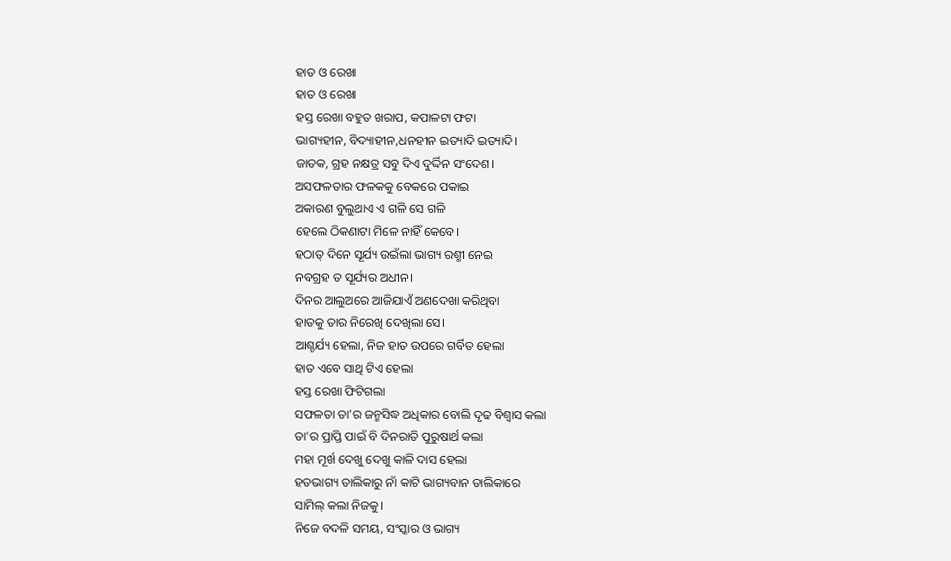ହାତ ଓ ରେଖା
ହାତ ଓ ରେଖା
ହସ୍ତ ରେଖା ବହୁତ ଖରାପ, କପାଳଟା ଫଟା
ଭାଗ୍ୟହୀନ, ବିଦ୍ୟାହୀନ,ଧନହୀନ ଇତ୍ୟାଦି ଇତ୍ୟାଦି।
ଜାତକ, ଗ୍ରହ ନକ୍ଷତ୍ର ସବୁ ଦିଏ ଦୁର୍ଦ୍ଦିନ ସଂଦେଶ।
ଅସଫଳତାର ଫଳକକୁ ବେକରେ ପକାଇ
ଅକାରଣ ବୁଲୁଥାଏ ଏ ଗଳି ସେ ଗଳି
ହେଲେ ଠିକଣାଟା ମିଳେ ନାହିଁ କେବେ।
ହଠାତ୍ ଦିନେ ସୂର୍ଯ୍ୟ ଉଇଁଲା ଭାଗ୍ୟ ରଶ୍ମୀ ନେଇ
ନବଗ୍ରହ ତ ସୂର୍ଯ୍ୟର ଅଧୀନ।
ଦିନର ଆଲୁଅରେ ଆଜିଯାଏଁ ଅଣଦେଖା କରିଥିବା
ହାତକୁ ତାର ନିରେଖି ଦେଖିଲା ସେ।
ଆଶ୍ଚର୍ଯ୍ୟ ହେଲା, ନିଜ ହାତ ଉପରେ ଗର୍ବିତ ହେଲା
ହାତ ଏବେ ସାଥି ଟିଏ ହେଲା
ହସ୍ତ ରେଖା ଫିଟିଗଲା
ସଫଳତା ତା'ର ଜନ୍ମସିଦ୍ଧ ଅଧିକାର ବୋଲି ଦୃଢ ବିଶ୍ବାସ କଲା
ତା'ର ପ୍ରାପ୍ତି ପାଇଁ ବି ଦିନରାତି ପୁରୁଷାର୍ଥ କଲା
ମହା ମୂର୍ଖ ଦେଖୁ ଦେଖୁ କାଳି ଦାସ ହେଲା
ହତଭାଗ୍ୟ ତାଲିକାରୁ ନାଁ କାଟି ଭାଗ୍ୟବାନ ତାଲିକାରେ
ସାମିଲ୍ କଲା ନିଜକୁ।
ନିଜେ ବଦଳି ସମୟ, ସଂସ୍କାର ଓ ଭାଗ୍ୟ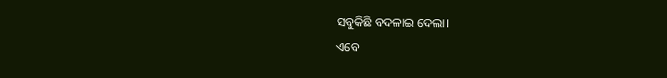ସବୁକିଛି ବଦଳାଇ ଦେଲା।
ଏବେ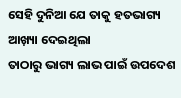ସେହି ଦୁନିଆ ଯେ ତାକୁ ହତଭାଗ୍ୟ ଆଖ଼୍ୟା ଦେଇଥିଲା
ତାଠାରୁ ଭାଗ୍ୟ ଲାଭ ପାଇଁ ଉପଦେଶ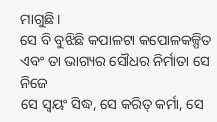ମାଗୁଛି।
ସେ ବି ବୁଝିଛି କପାଳଟା କପୋଳକଳ୍ପିତ
ଏବଂ ତା ଭାଗ୍ୟର ସୌଧର ନିର୍ମାତା ସେ ନିଜେ
ସେ ସ୍ବୟଂ ସିଦ୍ଧ, ସେ କରିତ୍ କର୍ମା, ସେ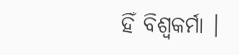ହିଁ ବିଶ୍ଵକର୍ମା ।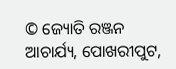© ଜ୍ୟୋତି ରଞ୍ଜନ ଆଚାର୍ଯ୍ୟ, ପୋଖରୀପୁଟ,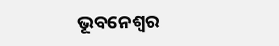ଭୂବନେଶ୍ବର